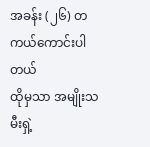အခန်း (၂၆) တကယ်ကောင်းပါတယ်
ထိုမှသာ အမျိုးသမီးရှဲ့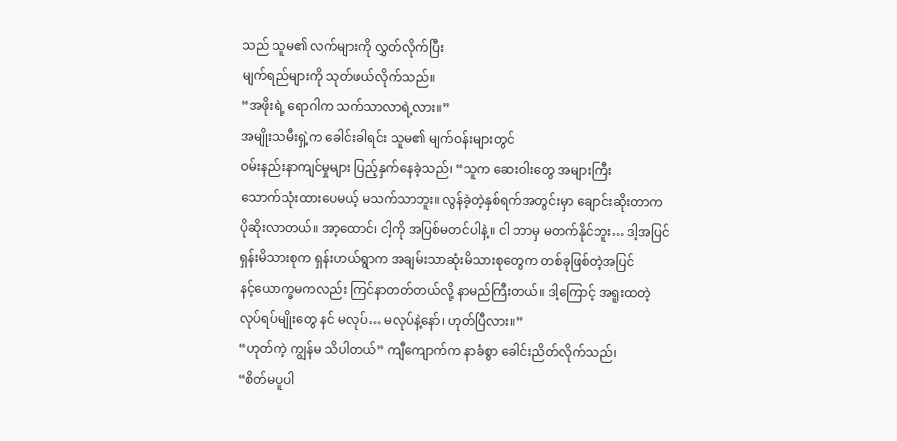သည် သူမ၏ လက်များကို လွှတ်လိုက်ပြီး
မျက်ရည်များကို သုတ်ဖယ်လိုက်သည်။
“အဖိုးရဲ့ ရောဂါက သက်သာလာရဲ့လား။”
အမျိုးသမီးရှဲ့က ခေါင်းခါရင်း သူမ၏ မျက်ဝန်းများတွင်
ဝမ်းနည်းနာကျင်မှုများ ပြည့်နှက်နေခဲ့သည်၊ “သူက ဆေးဝါးတွေ အများကြီး
သောက်သုံးထားပေမယ့် မသက်သာဘူး။ လွန်ခဲ့တဲ့နှစ်ရက်အတွင်းမှာ ချောင်းဆိုးတာက
ပိုဆိုးလာတယ်။ အာ့ထောင်၊ ငါ့ကို အပြစ်မတင်ပါနဲ့။ ငါ ဘာမှ မတက်နိုင်ဘူး… ဒါ့အပြင်
ရှန်းမိသားစုက ရှန်းဟယ်ရွာက အချမ်းသာဆုံးမိသားစုတွေက တစ်ခုဖြစ်တဲ့အပြင်
နင့်ယောက္ခမကလည်း ကြင်နာတတ်တယ်လို့ နာမည်ကြီးတယ်။ ဒါ့ကြောင့် အရူးထတဲ့
လုပ်ရပ်မျိုးတွေ နင် မလုပ်… မလုပ်နဲ့နော်၊ ဟုတ်ပြီလား။”
“ဟုတ်ကဲ့ ကျွန်မ သိပါတယ်” ကျီကျောက်က နာခံစွာ ခေါင်းညိတ်လိုက်သည်၊
“စိတ်မပူပါ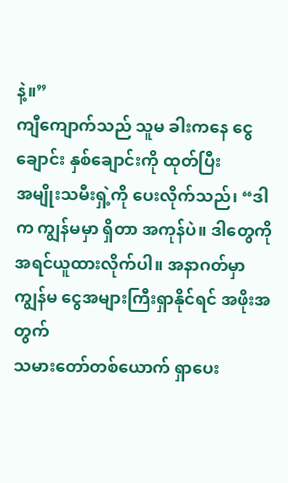နဲ့။”
ကျီကျောက်သည် သူမ ခါးကနေ ငွေချောင်း နှစ်ချောင်းကို ထုတ်ပြီး
အမျိုးသမီးရှဲ့ကို ပေးလိုက်သည်၊ “ဒါက ကျွန်မမှာ ရှိတာ အကုန်ပဲ။ ဒါတွေကို
အရင်ယူထားလိုက်ပါ။ အနာဂတ်မှာ ကျွန်မ ငွေအများကြီးရှာနိုင်ရင် အဖိုးအတွက်
သမားတော်တစ်ယောက် ရှာပေး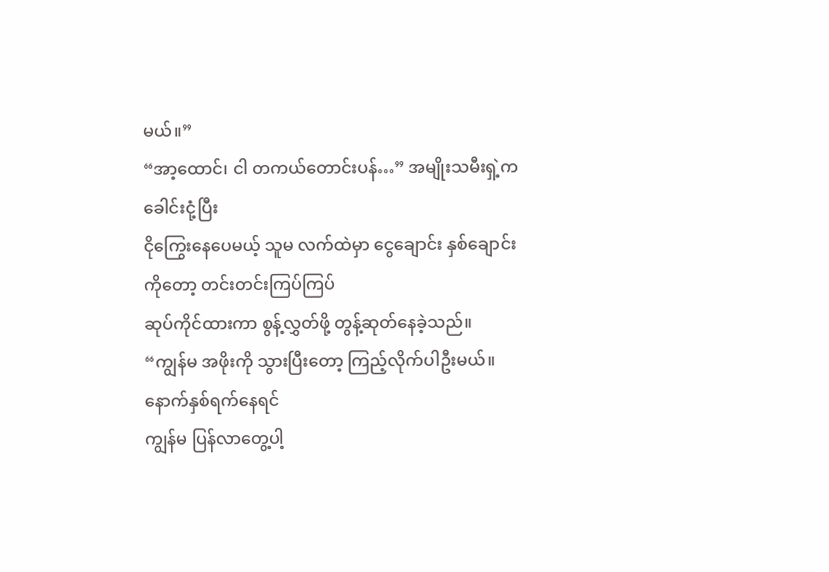မယ်။”
“အာ့ထောင်၊ ငါ တကယ်တောင်းပန်…” အမျိုးသမီးရှဲ့က ခေါင်းငုံ့ပြီး
ငိုကြွေးနေပေမယ့် သူမ လက်ထဲမှာ ငွေချောင်း နှစ်ချောင်းကိုတော့ တင်းတင်းကြပ်ကြပ်
ဆုပ်ကိုင်ထားကာ စွန့်လွှတ်ဖို့ တွန့်ဆုတ်နေခဲ့သည်။
“ကျွန်မ အဖိုးကို သွားပြီးတော့ ကြည့်လိုက်ပါဦးမယ်။ နောက်နှစ်ရက်နေရင်
ကျွန်မ ပြန်လာတွေ့ပါ့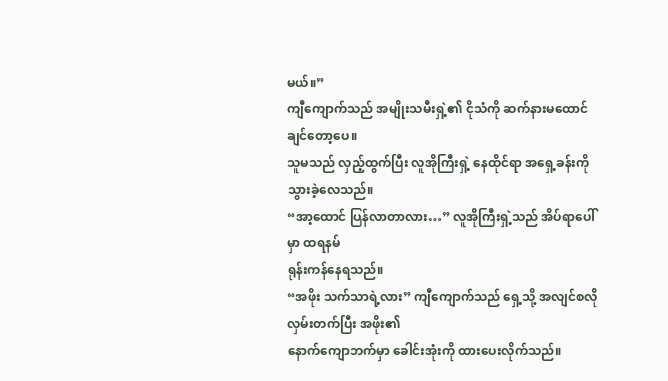မယ်။”
ကျီကျောက်သည် အမျိုးသမီးရှဲ့၏ ငိုသံကို ဆက်နားမထောင်ချင်တော့ပေ။
သူမသည် လှည့်ထွက်ပြီး လူအိုကြီးရှဲ့ နေထိုင်ရာ အရှေ့ခန်းကို သွားခဲ့လေသည်။
“အာ့ထောင် ပြန်လာတာလား…” လူအိုကြီးရှဲ့သည် အိပ်ရာပေါ်မှာ ထရနမ်
ရုန်းကန်နေရသည်။
“အဖိုး သက်သာရဲ့လား” ကျီကျောက်သည် ရှေ့သို့ အလျင်စလို လှမ်းတက်ပြီး အဖိုး၏
နောက်ကျောဘက်မှာ ခေါင်းအုံးကို ထားပေးလိုက်သည်။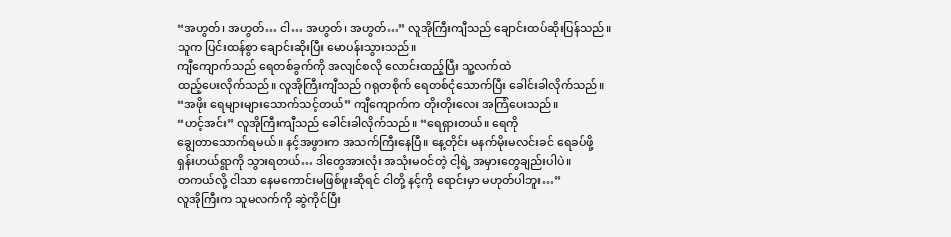“အဟွတ်၊ အဟွတ်… ငါ… အဟွတ်၊ အဟွတ်…” လူအိုကြီးကျီသည် ချောင်းထပ်ဆိုးပြန်သည်။
သူက ပြင်းထန်စွာ ချောင်းဆိုးပြီး မောပန်းသွားသည်။
ကျီကျောက်သည် ရေတစ်ခွက်ကို အလျင်စလို လောင်းထည့်ပြီး သူ့လက်ထဲ
ထည့်ပေးလိုက်သည်။ လူအိုကြီးကျီသည် ဂရုတစိုက် ရေတစ်ငုံသောက်ပြီး ခေါင်းခါလိုက်သည်။
“အဖိုး ရေများများသောက်သင့်တယ်” ကျီကျောက်က တိုးတိုးလေး အကြံပေးသည်။
“ဟင့်အင်း” လူအိုကြီးကျီသည် ခေါင်းခါလိုက်သည်။ “ရေရှားတယ်။ ရေကို
ချွေတာသောက်ရမယ်။ နင့်အဖွားက အသက်ကြီးနေပြီ။ နေ့တိုင်း မနက်မိုးမလင်းခင် ရေခပ်ဖို့
ရှန်းဟယ်ရွာကို သွားရတယ်… ဒါတွေအားလုံး အသုံးမဝင်တဲ့ ငါ့ရဲ့ အမှားတွေချည်းပါပဲ။
တကယ်လို့ ငါသာ နေမကောင်းမဖြစ်ဖူးဆိုရင် ငါတို့ နင့်ကို ရောင်းမှာ မဟုတ်ပါဘူး…”
လူအိုကြီးက သူမလက်ကို ဆွဲကိုင်ပြီး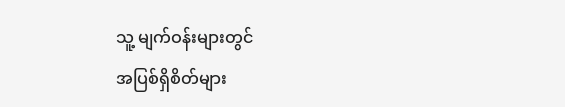သူ့ မျက်ဝန်းများတွင်
အပြစ်ရှိစိတ်များ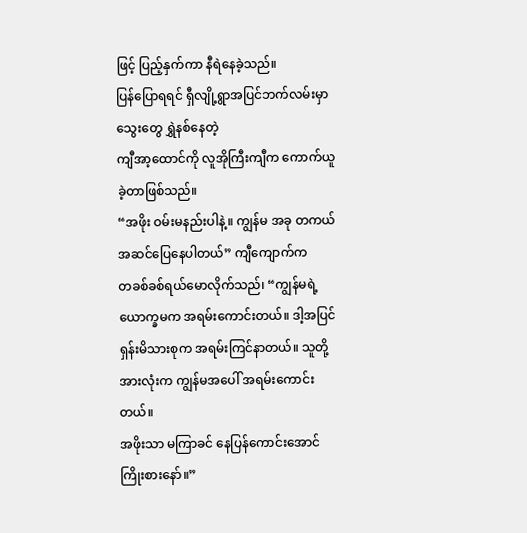ဖြင့် ပြည့်နှက်ကာ နီရဲနေခဲ့သည်။
ပြန်ပြောရရင် ရှီလျို့ရွာအပြင်ဘက်လမ်းမှာ သွေးတွေ ရွှဲနစ်နေတဲ့
ကျီအာ့ထောင်ကို လူအိုကြီးကျီက ကောက်ယူခဲ့တာဖြစ်သည်။
“အဖိုး ဝမ်းမနည်းပါနဲ့။ ကျွန်မ အခု တကယ်အဆင်ပြေနေပါတယ်” ကျီကျောက်က
တခစ်ခစ်ရယ်မောလိုက်သည်၊ “ကျွန်မရဲ့ ယောက္ခမက အရမ်းကောင်းတယ်။ ဒါ့အပြင်
ရှန်းမိသားစုက အရမ်းကြင်နာတယ်။ သူတို့အားလုံးက ကျွန်မအပေါ် အရမ်းကောင်းတယ်။
အဖိုးသာ မကြာခင် နေပြန်ကောင်းအောင် ကြိုးစားနော်။”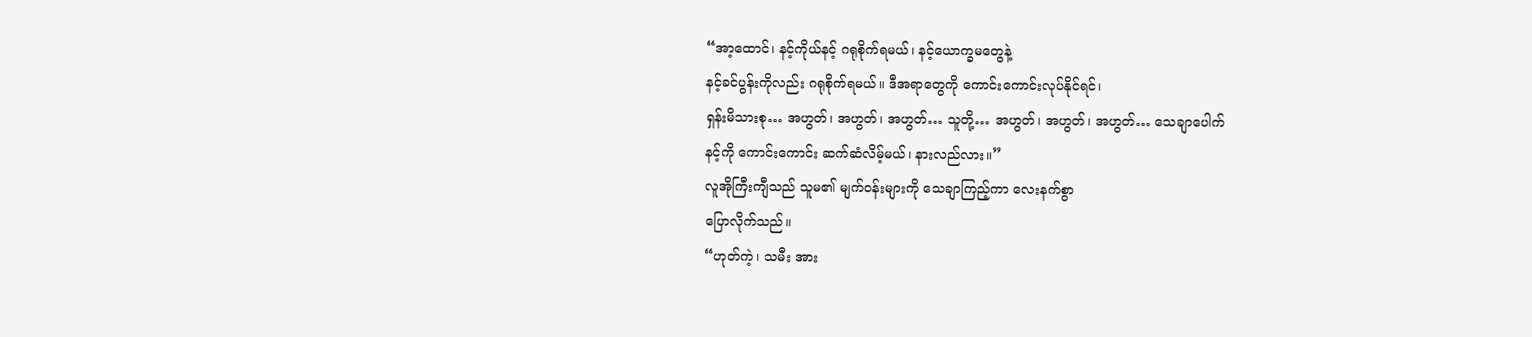“အာ့ထောင်၊ နင့်ကိုယ်နင့် ဂရုစိုက်ရမယ်၊ နင့်ယောက္ခမတွေနဲ့
နင့်ခင်ပွန်းကိုလည်း ဂရုစိုက်ရမယ်။ ဒီအရာတွေကို ကောင်းကောင်းလုပ်နိုင်ရင်၊
ရှန်းမိသားစု… အဟွတ်၊ အဟွတ်၊ အဟွတ်… သူတို့… အဟွတ်၊ အဟွတ်၊ အဟွတ်… သေချာပေါက်
နင့်ကို ကောင်းကောင်း ဆက်ဆံလိမ့်မယ်၊ နားလည်လား။”
လူအိုကြီးကျီသည် သူမ၏ မျက်ဝန်းများကို သေချာကြည့်ကာ လေးနက်စွာ
ပြောလိုက်သည်။
“ဟုတ်ကဲ့၊ သမီး အား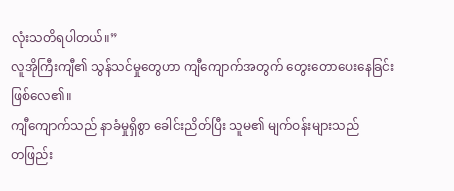လုံးသတိရပါတယ်။”
လူအိုကြီးကျီ၏ သွန်သင်မှုတွေဟာ ကျီကျောက်အတွက် တွေးတောပေးနေခြင်း
ဖြစ်လေ၏။
ကျီကျောက်သည် နာခံမှုရှိစွာ ခေါင်းညိတ်ပြီး သူမ၏ မျက်ဝန်းများသည်
တဖြည်း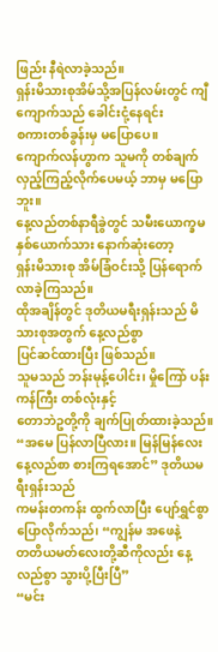ဖြည်း နီရဲလာခဲ့သည်။
ရှန်းမိသားစုအိမ်သို့အပြန်လမ်းတွင် ကျီကျောက်သည် ခေါင်းငုံ့နေရင်း
စကားတစ်ခွန်းမှ မပြောပေ။
ကျောက်လန်ဟွာက သူမကို တစ်ချက်လှည့်ကြည့်လိုက်ပေမယ့် ဘာမှ မပြောဘူး။
နေ့လည်တစ်နာရီခွဲတွင် သမီးယောက္ခမနှစ်ယောက်သား နောက်ဆုံးတော့
ရှန်းမိသားစု အိမ်ခြံဝင်းသို့ ပြန်ရောက်လာခဲ့ကြသည်။
ထိုအချိန်တွင် ဒုတိယမရီးရှန်းသည် မိသားစုအတွက် နေ့လည်စွာ
ပြင်ဆင်ထားပြီး ဖြစ်သည်။
သူမသည် ဘန်းမုန့်ပေါင်း၊ မှိုကြော် ပန်းကန်ကြီး တစ်လုံးနှင့်
တောဘဲဥတို့ကို ချက်ပြုတ်ထားခဲ့သည်။
“အမေ ပြန်လာပြီလား။ မြန်မြန်လေး နေ့လည်စာ စားကြရအောင်” ဒုတိယမရီးရှန်းသည်
ကမန်းတကန်း ထွက်လာပြီး ပျော်ရွှင်စွာ ပြောလိုက်သည်၊ “ကျွန်မ အဖေနဲ့
တတိယမတ်လေးတို့ဆီကိုလည်း နေ့လည်စွာ သွားပို့ပြီးပြီ”
“မင်း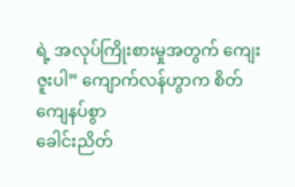ရဲ့ အလုပ်ကြိုးစားမှုအတွက် ကျေးဇူးပါ” ကျောက်လန်ဟွာက စိတ်ကျေနပ်စွာ
ခေါင်းညိတ်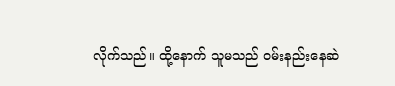လိုက်သည်။ ထို့နောက် သူမသည် ဝမ်းနည်းနေဆဲ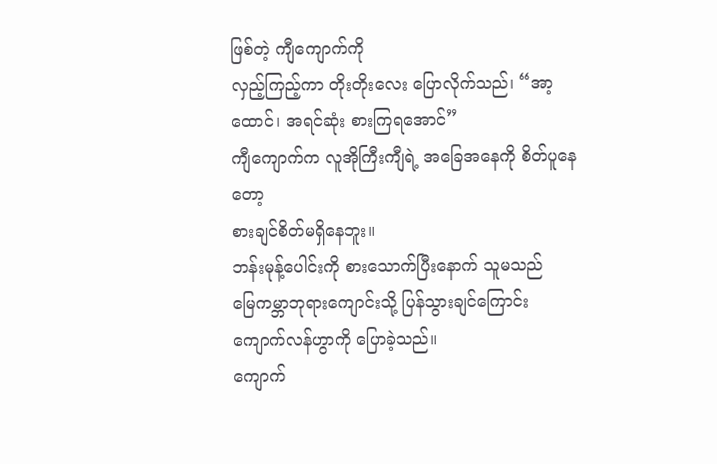ဖြစ်တဲ့ ကျီကျောက်ကို
လှည့်ကြည့်ကာ တိုးတိုးလေး ပြောလိုက်သည်၊ “အာ့ထောင်၊ အရင်ဆုံး စားကြရအောင်”
ကျီကျောက်က လူအိုကြီးကျီရဲ့ အခြေအနေကို စိတ်ပူနေတော့
စားချင်စိတ်မရှိနေဘူး။
ဘန်းမုန့်ပေါင်းကို စားသောက်ပြီးနောက် သူမသည်
မြေကမ္ဘာဘုရားကျောင်းသို့ ပြန်သွားချင်ကြောင်း ကျောက်လန်ဟွာကို ပြောခဲ့သည်။
ကျောက်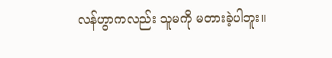လန်ဟွာကလည်း သူမကို မတားခဲ့ပါဘူး။